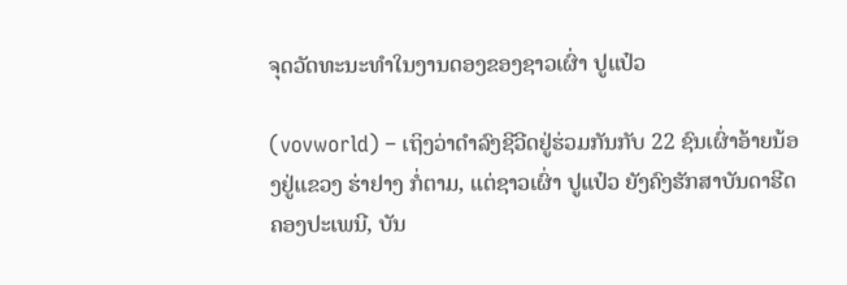ຈຸດວັດທະນະທຳໃນງານດອງຂອງຊາວເຜົ່າ ປູແປ໋ວ

(vovworld) – ເຖິງວ່າດຳລົງຊີວີດຢູ່ຮ່ວມກັນກັບ 22 ຊົນເຜົ່າອ້າຍນ້ອງຢູ່ແຂວງ ຮ່າຢາງ ກໍ່ຕາມ, ແຕ່ຊາວເຜົ່າ ປູແປ໋ວ ຍັງຄົງຮັກສາບັນດາຮີດຄອງປະເພນີ, ບັນ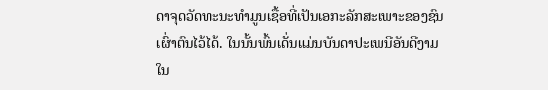ດາຈຸດວັດທະນະທຳມູນເຊື້ອທີ່ເປັນເອກະລັກສະເພາະຂອງຊົນເຜົ່າຕົນໄວ້ໄດ້. ໃນນັ້ນພົ້ນເດັ່ນແມ່ນບັນດາປະເພນີອັນດີງາມໃນ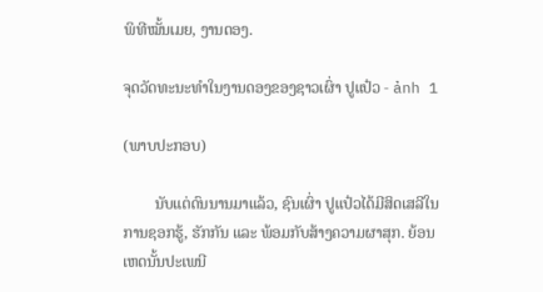ພິທີໝັ້ນເມຍ, ງານດອງ.

ຈຸດວັດທະນະທຳໃນງານດອງຂອງຊາວເຜົ່າ ປູແປ໋ວ - ảnh 1

(ພາບປະກອບ)

        ນັບແຕ່ດົນນານມາແລ້ວ, ຊົນເຜົ່າ ປູແປ໋ວໄດ້ມີສິດເສລີໃນການຊອກຮູ້, ຮັກກັນ ແລະ ພ້ອມກັບສ້າງຄວາມຜາສຸກ. ຍ້ອນເຫດນັ້ນປະເພນີ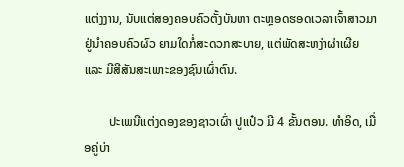ແຕ່ງງານ, ນັບແຕ່ສອງຄອບຄົວຕັ້ງບັນຫາ ຕະຫຼອດຮອດເວລາເຈົ້າສາວມາຢູ່ນຳຄອບຄົວຜົວ ຍາມໃດກໍ່ສະດວກສະບາຍ, ແຕ່ພັດສະຫງ່າຜ່າເຜີຍ ແລະ ມີສີສັນສະເພາະຂອງຊົນເຜົ່າຕົນ.

        ປະເພນີແຕ່ງດອງຂອງຊາວເຜົ່າ ປູແປ໋ວ ມີ 4 ຂັ້ນຕອນ. ທຳອິດ, ເມື່ອຄູ່ບ່າ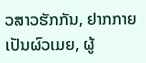ວສາວຮັກກັນ, ຢາກກາຍເປັນຜົວເມຍ, ຜູ້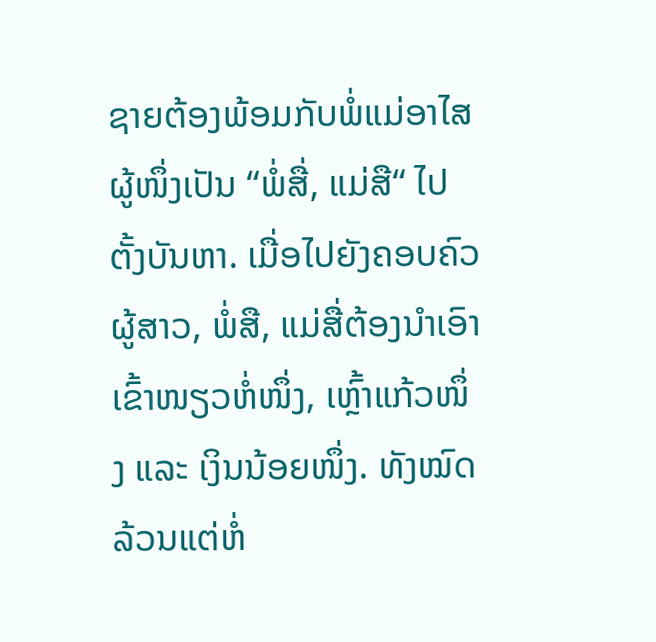ຊາຍຕ້ອງພ້ອມກັບພໍ່ແມ່ອາໄສຜູ້ໜຶ່ງເປັນ “ພໍ່ສື່, ແມ່ສື“ ໄປຕັ້ງບັນຫາ. ເມື່ອໄປຍັງຄອບຄົວຜູ້ສາວ, ພໍ່ສື, ແມ່ສື່ຕ້ອງນຳເອົາເຂົ້າໜຽວຫໍ່ໜຶ່ງ, ເຫຼົ້າແກ້ວໜຶ່ງ ແລະ ເງິນນ້ອຍໜຶ່ງ. ທັງໝົດລ້ວນແຕ່ຫໍ່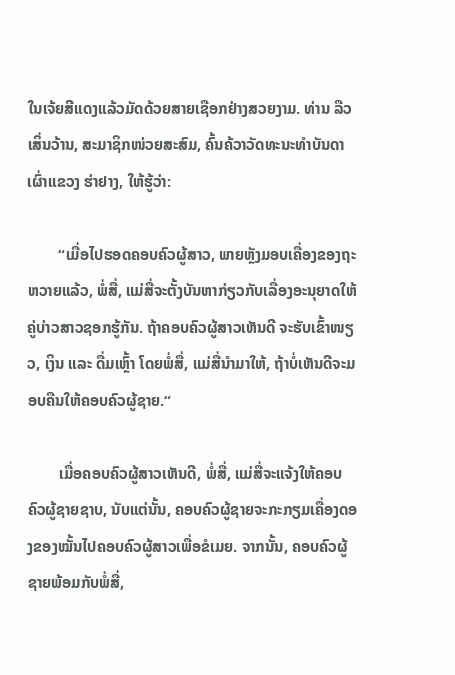ໃນເຈ້ຍສີແດງແລ້ວມັດດ້ວຍສາຍເຊືອກຢ່າງສວຍງາມ. ທ່ານ ລືວເສິ່ນວ້ານ, ສະມາຊິກໜ່ວຍສະສົມ, ຄົ້ນຄ້ວາວັດທະນະທຳບັນດາເຜົ່າແຂວງ ຮ່າຢາງ, ໃຫ້ຮູ້ວ່າ:

        “ເມື່ອໄປຮອດຄອບຄົວຜູ້ສາວ, ພາຍຫຼັງມອບເຄື່ອງຂອງຖະຫວາຍແລ້ວ, ພໍ່ສື່, ແມ່ສື່ຈະຕັ້ງບັນຫາກ່ຽວກັບເລື່ອງອະນຸຍາດໃຫ້ຄູ່ບ່າວສາວຊອກຮູ້ກັນ. ຖ້າຄອບຄົວຜູ້ສາວເຫັນດີ ຈະຮັບເຂົ້າໜຽວ, ເງິນ ແລະ ດື່ມເຫຼົ້າ ໂດຍພໍ່ສື່, ແມ່ສື່ນຳມາໃຫ້, ຖ້າບໍ່ເຫັນດີຈະມອບຄືນໃຫ້ຄອບຄົວຜູ້ຊາຍ.“

        ເມື່ອຄອບຄົວຜູ້ສາວເຫັນດີ, ພໍ່ສື່, ແມ່ສື່ຈະແຈ້ງໃຫ້ຄອບຄົວຜູ້ຊາຍຊາບ, ນັບແຕ່ນັ້ນ, ຄອບຄົວຜູ້ຊາຍຈະກະກຽມເຄື່ອງດອງຂອງໝັ້ນໄປຄອບຄົວຜູ້ສາວເພື່ອຂໍເມຍ. ຈາກນັ້ນ, ຄອບຄົວຜູ້ຊາຍພ້ອມກັບພໍ່ສື່,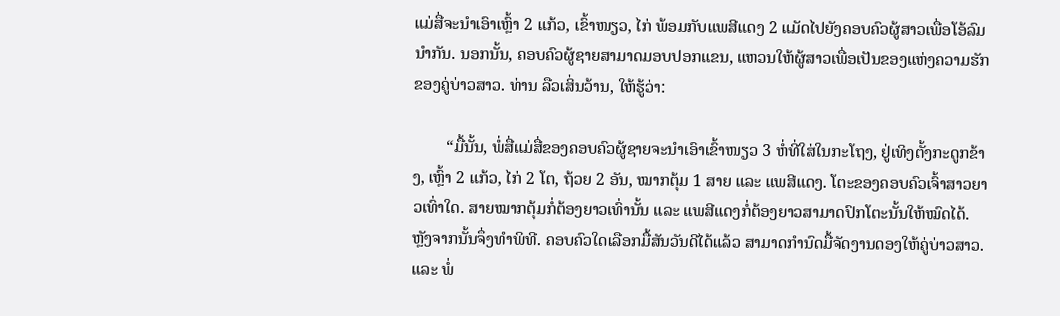ແມ່ສື່ຈະນຳເອົາເຫຼົ້າ 2 ແກ້ວ, ເຂົ້າໜຽວ, ໄກ່ ພ້ອມກັບແພສີແດງ 2 ແມັດໄປຍັງຄອບຄົວຜູ້ສາວເພື່ອໂອ້ລົມນຳກັນ. ນອກນັ້ນ, ຄອບຄົວຜູ້ຊາຍສາມາດມອບປອກແຂນ, ແຫວນໃຫ້ຜູ້ສາວເພື່ອເປັນຂອງແຫ່ງຄວາມຮັກຂອງຄູ່ບ່າວສາວ. ທ່ານ ລືວເສິ່ນວ້ານ, ໃຫ້ຮູ້ວ່າ:

        “ມື້ນັ້ນ, ພໍ່ສື່ແມ່ສື່ຂອງຄອບຄົວຜູ້ຊາຍຈະນຳເອົາເຂົ້າໜຽວ 3 ຫໍ່ທີ່ໃສ່ໃນກະໂຖງ, ຢູ່ເທິງຕັ້ງກະດູກຂ້າງ, ເຫຼົ້າ 2 ແກ້ວ, ໄກ່ 2 ໂຕ, ຖ້ວຍ 2 ອັນ, ໝາກຕຸ້ມ 1 ສາຍ ແລະ ແພສີແດງ. ໂຕະຂອງຄອບຄົວເຈົ້າສາວຍາວເທົ່າໃດ. ສາຍໝາກຕຸ້ມກໍ່ຕ້ອງຍາວເທົ່ານັ້ນ ແລະ ແພສີແດງກໍ່ຕ້ອງຍາວສາມາດປົກໂຕະນັ້ນໃຫ້ໝົດໄດ້. ຫຼັງຈາກນັ້ນຈຶ່ງທຳພິທີ. ຄອບຄົວໃດເລືອກມື້ສັນວັນດີໄດ້ແລ້ວ ສາມາດກຳນົດມື້ຈັດງານດອງໃຫ້ຄູ່ບ່າວສາວ. ແລະ ພໍ່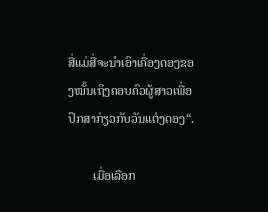ສື່ແມ່ສື່ຈະນຳເອົາເຄື່ອງດອງຂອງໝັ້ນເຖິງຄອບຄົວຜູ້ສາວເພື່ອປຶກສາກ່ຽວກັບວັນແຕ່ງດອງ“.

        ເມື່ອເລືອກ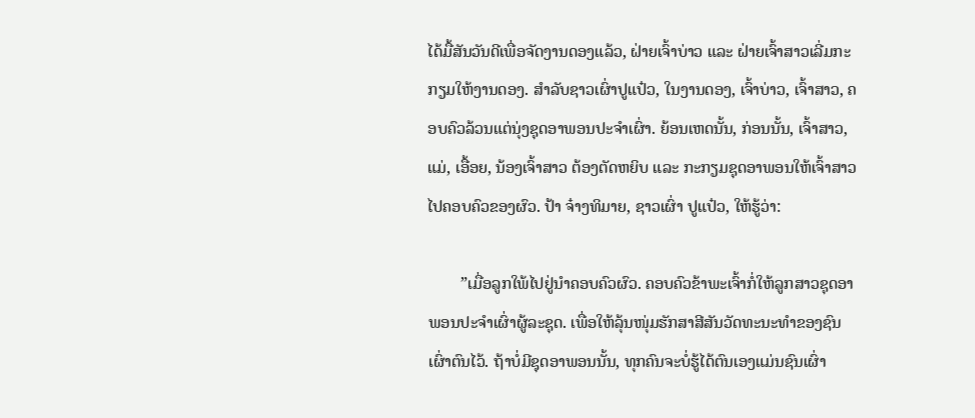ໄດ້ມື້ສັນວັນດີເພື່ອຈັດງານດອງແລ້ວ, ຝ່າຍເຈົ້າບ່າວ ແລະ ຝ່າຍເຈົ້າສາວເລີ່ມກະກຽມໃຫ້ງານດອງ. ສຳລັບຊາວເຜົ່າປູແປ໋ວ, ໃນງານດອງ, ເຈົ້າບ່າວ, ເຈົ້າສາວ, ຄອບຄົວລ້ວນແຕ່ນຸ່ງຊຸດອາພອນປະຈຳເຜົ່າ. ຍ້ອນເຫດນັ້ນ, ກ່ອນນັ້ນ, ເຈົ້າສາວ, ແມ່, ເອື້ອຍ, ນ້ອງເຈົ້າສາວ ຕ້ອງຕັດຫຍິບ ແລະ ກະກຽມຊຸດອາພອນໃຫ້ເຈົ້າສາວໄປຄອບຄົວຂອງຜົວ. ປ້າ ຈ໋າງທິມາຍ, ຊາວເຜົ່າ ປູແປ໋ວ, ໃຫ້ຮູ້ວ່າ:

        ”ເມື່ອລູກໃພ້ໄປຢູ່ນຳຄອບຄົວຜົວ. ຄອບຄົວຂ້າພະເຈົ້າກໍ່ໃຫ້ລູກສາວຊຸດອາພອນປະຈຳເຜົ່າຜູ້ລະຊຸດ. ເພື່ອໃຫ້ລຸ້ນໜຸ່ມຮັກສາສີສັນວັດທະນະທຳຂອງຊົນເຜົ່າຕົນໄວ້. ຖ້າບໍ່ມີຊຸດອາພອນນັ້ນ, ທຸກຄົນຈະບໍ່ຮູ້ໄດ້ຕົນເອງແມ່ນຊົນເຜົ່າ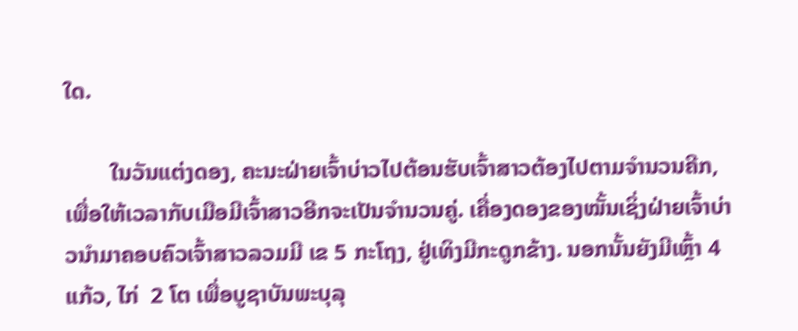ໃດ.

        ໃນວັນແຕ່ງດອງ, ຄະນະຝ່າຍເຈົ້າບ່າວໄປຕ້ອນຮັບເຈົ້າສາວຕ້ອງໄປຕາມຈຳນວນຄີກ, ເພື່ອໃຫ້ເວລາກັບເມືອມີເຈົ້າສາວອີກຈະເປັນຈຳນວນຄູ່. ເຄື່ອງດອງຂອງໝັ້ນເຊິ່ງຝ່າຍເຈົ້າບ່າວນຳມາຄອບຄົວເຈົ້າສາວລວມມີ ເຂ 5 ກະໂຖງ, ຢູ່ເທິງມີກະດູກຂ້າງ. ນອກນັ້ນຍັງມີເຫຼົ້າ 4 ແກ້ວ, ໄກ່  2 ໂຕ ເພື່ອບູຊາບັນພະບຸລຸ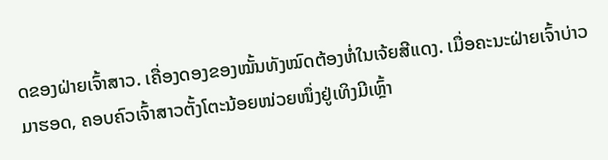ດຂອງຝ່າຍເຈົ້າສາວ. ເຄື່ອງດອງຂອງໝັ້ນທັງໝົດຕ້ອງຫໍ່ໃນເຈ້ຍສີແດງ. ເມື່ອຄະນະຝ່າຍເຈົ້າບ່າວມາຮອດ, ຄອບຄົວເຈົ້າສາວຕັ້ງໂຕະນ້ອຍໜ່ວຍໜຶ່ງຢູ່ເທິງມີເຫຼົ້າ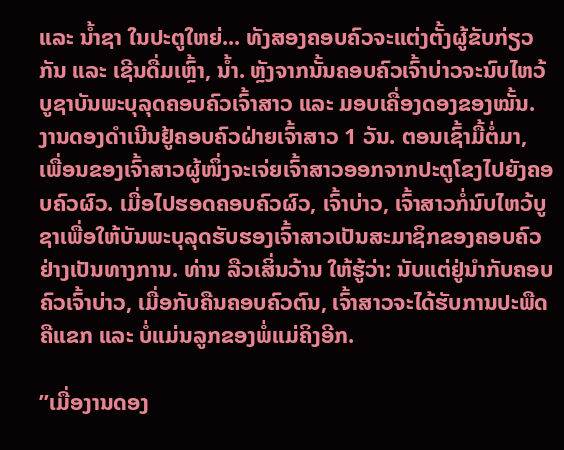ແລະ ນ້ຳຊາ ໃນປະຕູໃຫຍ່... ທັງສອງຄອບຄົວຈະແຕ່ງຕັ້ງຜູ້ຂັບກ່ຽວກັນ ແລະ ເຊີນດື່ມເຫຼົ້າ, ນ້ຳ. ຫຼັງຈາກນັ້ນຄອບຄົວເຈົ້າບ່າວຈະນົບໄຫວ້ບູຊາບັນພະບຸລຸດຄອບຄົວເຈົ້າສາວ ແລະ ມອບເຄື່ອງດອງຂອງໝັ້ນ. ງານດອງດຳເນີນຢູ້ຄອບຄົວຝ່າຍເຈົ້າສາວ 1 ວັນ. ຕອນເຊົ້າມື້ຕໍ່ມາ, ເພື່ອນຂອງເຈົ້າສາວຜູ້ໜຶ່ງຈະເຈ່ຍເຈົ້າສາວອອກຈາກປະຕູໂຂງໄປຍັງຄອບຄົວຜົວ. ເມື່ອໄປຮອດຄອບຄົວຜົວ, ເຈົ້າບ່າວ, ເຈົ້າສາວກໍ່ນົບໄຫວ້ບູຊາເພື່ອໃຫ້ບັນພະບຸລຸດຮັບຮອງເຈົ້າສາວເປັນສະມາຊິກຂອງຄອບຄົວຢ່າງເປັນທາງການ. ທ່ານ ລືວເສິ່ນວ້ານ ໃຫ້ຮູ້ວ່າ: ນັບແຕ່ຢູ່ນຳກັບຄອບຄົວເຈົ້າບ່າວ, ເມື່ອກັບຄືນຄອບຄົວຕົນ, ເຈົ້າສາວຈະໄດ້ຮັບການປະພືດຄືແຂກ ແລະ ບໍ່ແມ່ນລູກຂອງພໍ່ແມ່ຄິງອີກ.

”ເມື່ອງານດອງ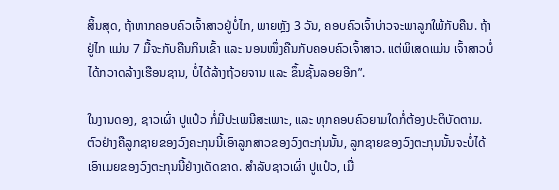ສິ້ນສຸດ, ຖ້າຫາກຄອບຄົວເຈົ້າສາວຢູ່ບໍ່ໄກ, ພາຍຫຼັງ 3 ວັນ, ຄອບຄົວເຈົ້າບ່າວຈະພາລູກໃພ້ກັບຄືນ. ຖ້າຢູ່ໄກ ແມ່ນ 7 ມື້ຈະກັບຄືນກິນເຂົ້າ ແລະ ນອນໜຶ່ງຄືນກັບຄອບຄົວເຈົ້າສາວ. ແຕ່ພິເສດແມ່ນ ເຈົ້າສາວບໍ່ໄດ້ກວາດລ້າງເຮືອນຊານ, ບໍ່ໄດ້ລ້າງຖ້ວຍຈານ ແລະ ຂຶ້ນຊັ້ນລອຍອີກ”.

ໃນງານດອງ, ຊາວເຜົ່າ ປູແປ໋ວ ກໍ່ມີປະເພນີສະເພາະ, ແລະ ທຸກຄອບຄົວຍາມໃດກໍ່ຕ້ອງປະຕິບັດຕາມ. ຕົວຢ່າງຄືລູກຊາຍຂອງວົງຄະກຸນນີ້ເອົາລູກສາວຂອງວົງຕະກຸ່ນນັ້ນ, ລູກຊາຍຂອງວົງຕະກຸນນັ້ນຈະບໍ່ໄດ້ເອົາເມຍຂອງວົງຕະກຸນນີ້ຢ່າງເດັດຂາດ. ສຳລັບຊາວເຜົ່າ ປູແປ໋ວ, ເມື່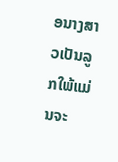ອນາງສາວເປັນລູກໃພ້ແມ່ນຈະ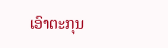ເອົາຕະກຸນ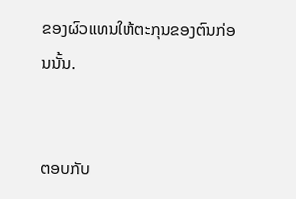ຂອງຜົວແທນໃຫ້ຕະກຸນຂອງຕົນກ່ອນນັ້ນ.


ຕອບກັບ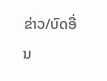ຂ່າວ/ບົດອື່ນ